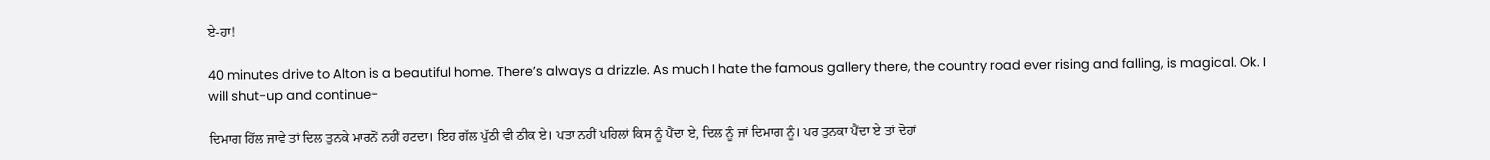ਏ-ਹਾ!

40 minutes drive to Alton is a beautiful home. There’s always a drizzle. As much I hate the famous gallery there, the country road ever rising and falling, is magical. Ok. I will shut-up and continue-

ਦਿਮਾਗ ਹਿੱਲ ਜਾਵੇ ਤਾਂ ਦਿਲ ਤੁਨਕੇ ਮਾਰਨੋਂ ਨਹੀਂ ਹਟਦਾ। ਇਹ ਗੱਲ ਪੁੱਠੀ ਵੀ ਠੀਕ ਏ। ਪਤਾ ਨਹੀਂ ਪਹਿਲਾਂ ਕਿਸ ਨੂੰ ਪੈਂਦਾ ਏ, ਦਿਲ ਨੂੰ ਜਾਂ ਦਿਮਾਗ ਨੂੰ। ਪਰ ਤੁਨਕਾ ਪੈਂਦਾ ਏ ਤਾਂ ਦੋਹਾਂ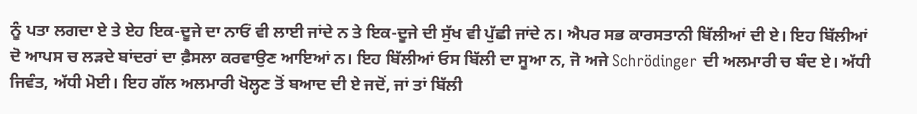ਨੂੰ ਪਤਾ ਲਗਦਾ ਏ ਤੇ ਏਹ ਇਕ-ਦੂਜੇ ਦਾ ਨਾਓਂ ਵੀ ਲਾਈ ਜਾਂਦੇ ਨ ਤੇ ਇਕ-ਦੂਜੇ ਦੀ ਸੁੱਖ ਵੀ ਪੁੱਛੀ ਜਾਂਦੇ ਨ। ਐਪਰ ਸਭ ਕਾਰਸਤਾਨੀ ਬਿੱਲੀਆਂ ਦੀ ਏ। ਇਹ ਬਿੱਲੀਆਂ ਦੋ ਆਪਸ ਚ ਲੜਦੇ ਬਾਂਦਰਾਂ ਦਾ ਫ਼ੈਸਲਾ ਕਰਵਾਉਣ ਆਇਆਂ ਨ। ਇਹ ਬਿੱਲੀਆਂ ਓਸ ਬਿੱਲੀ ਦਾ ਸੂਆ ਨ, ਜੋ ਅਜੇ Schrödinger ਦੀ ਅਲਮਾਰੀ ਚ ਬੰਦ ਏ। ਅੱਧੀ ਜਿਵੰਤ, ਅੱਧੀ ਮੋਈ। ਇਹ ਗੱਲ ਅਲਮਾਰੀ ਖੋਲ੍ਹਣ ਤੋਂ ਬਆਦ ਦੀ ਏ ਜਦੋਂ, ਜਾਂ ਤਾਂ ਬਿੱਲੀ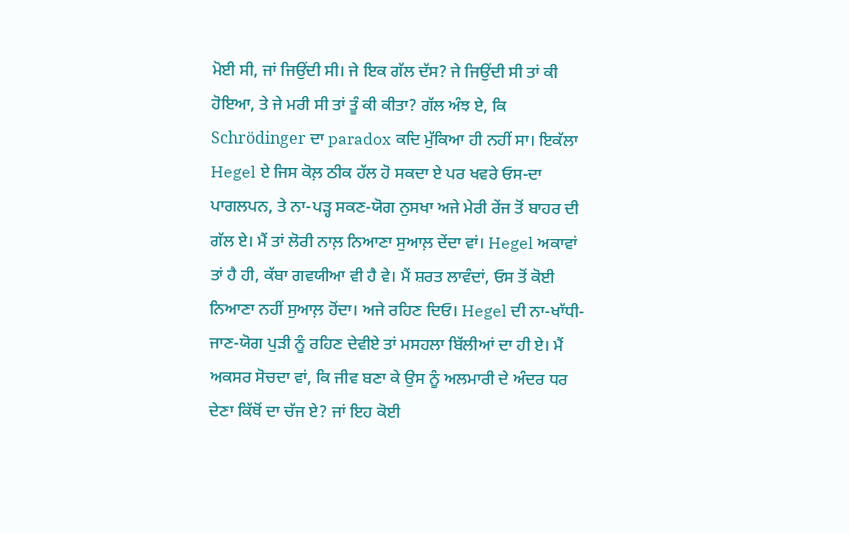ਮੋਈ ਸੀ, ਜਾਂ ਜਿਉਂਦੀ ਸੀ। ਜੇ ਇਕ ਗੱਲ ਦੱਸ? ਜੇ ਜਿਉਂਦੀ ਸੀ ਤਾਂ ਕੀ ਹੋਇਆ, ਤੇ ਜੇ ਮਰੀ ਸੀ ਤਾਂ ਤੂੰ ਕੀ ਕੀਤਾ? ਗੱਲ ਅੰਝ ਏ, ਕਿ Schrödinger ਦਾ paradox ਕਦਿ ਮੁੱਕਿਆ ਹੀ ਨਹੀਂ ਸਾ। ਇਕੱਲਾ Hegel ਏ ਜਿਸ ਕੋਲ਼ ਠੀਕ ਹੱਲ ਹੋ ਸਕਦਾ ਏ ਪਰ ਖਵਰੇ ਓਸ-ਦਾ ਪਾਗਲਪਨ, ਤੇ ਨਾ-ਪੜ੍ਹ ਸਕਣ-ਯੋਗ ਨੁਸਖਾ ਅਜੇ ਮੇਰੀ ਰੇਂਜ ਤੋਂ ਬਾਹਰ ਦੀ ਗੱਲ ਏ। ਮੈਂ ਤਾਂ ਲੋਰੀ ਨਾਲ਼ ਨਿਆਣਾ ਸੁਆਲ਼ ਦੇਂਦਾ ਵਾਂ। Hegel ਅਕਾਵਾਂ ਤਾਂ ਹੈ ਹੀ, ਕੱਬਾ ਗਵਯੀਆ ਵੀ ਹੈ ਵੇ। ਮੈਂ ਸ਼ਰਤ ਲਾਵੰਦਾਂ, ਓਸ ਤੋਂ ਕੋਈ ਨਿਆਣਾ ਨਹੀਂ ਸੁਆਲ਼ ਹੋਂਦਾ। ਅਜੇ ਰਹਿਣ ਦਿਓ। Hegel ਦੀ ਨਾ-ਖਾੱਧੀ-ਜਾਣ-ਯੋਗ ਪੁੜੀ ਨੂੰ ਰਹਿਣ ਦੇਵੀਏ ਤਾਂ ਮਸਹਲਾ ਬਿੱਲੀਆਂ ਦਾ ਹੀ ਏ। ਮੈਂ ਅਕਸਰ ਸੋਚਦਾ ਵਾਂ, ਕਿ ਜੀਵ ਬਣਾ ਕੇ ਉਸ ਨੂੰ ਅਲਮਾਰੀ ਦੇ ਅੰਦਰ ਧਰ ਦੇਣਾ ਕਿੱਥੋਂ ਦਾ ਚੱਜ ਏ? ਜਾਂ ਇਹ ਕੋਈ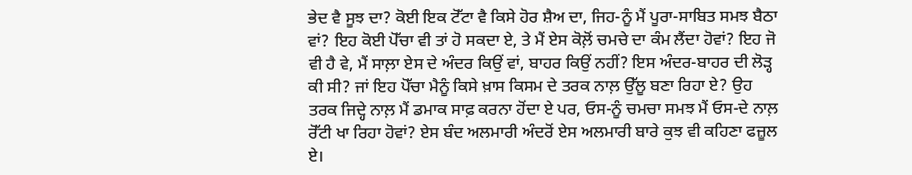ਭੇਦ ਵੈ ਸੂਝ ਦਾ? ਕੋਈ ਇਕ ਟੋੱਟਾ ਵੈ ਕਿਸੇ ਹੋਰ ਸ਼ੈਅ ਦਾ, ਜਿਹ-ਨੂੰ ਮੈਂ ਪੂਰਾ-ਸਾਬਿਤ ਸਮਝ ਬੈਠਾ ਵਾਂ? ਇਹ ਕੋਈ ਪੋੱਚਾ ਵੀ ਤਾਂ ਹੋ ਸਕਦਾ ਏ, ਤੇ ਮੈਂ ਏਸ ਕੋਲ਼ੋਂ ਚਮਚੇ ਦਾ ਕੰਮ ਲੈਂਦਾ ਹੋਵਾਂ? ਇਹ ਜੋ ਵੀ ਹੈ ਵੇ, ਮੈਂ ਸਾਲ਼ਾ ਏਸ ਦੇ ਅੰਦਰ ਕਿਉਂ ਵਾਂ, ਬਾਹਰ ਕਿਉਂ ਨਹੀਂ? ਇਸ ਅੰਦਰ-ਬਾਹਰ ਦੀ ਲੋੜ੍ਹ ਕੀ ਸੀ? ਜਾਂ ਇਹ ਪੋੱਚਾ ਮੈਨੂੰ ਕਿਸੇ ਖ਼ਾਸ ਕਿਸਮ ਦੇ ਤਰਕ ਨਾਲ਼ ਉੱਲੂ ਬਣਾ ਰਿਹਾ ਏ? ਉਹ ਤਰਕ ਜਿਦ੍ਹੇ ਨਾਲ਼ ਮੈਂ ਡਮਾਕ ਸਾਫ਼ ਕਰਨਾ ਹੋਂਦਾ ਏ ਪਰ, ਓਸ-ਨੂੰ ਚਮਚਾ ਸਮਝ ਮੈਂ ਓਸ-ਦੇ ਨਾਲ਼ ਰੋੱਟੀ ਖਾ ਰਿਹਾ ਹੋਵਾਂ? ਏਸ ਬੰਦ ਅਲਮਾਰੀ ਅੰਦਰੋਂ ਏਸ ਅਲਮਾਰੀ ਬਾਰੇ ਕੁਝ ਵੀ ਕਹਿਣਾ ਫਜ਼ੂਲ ਏ।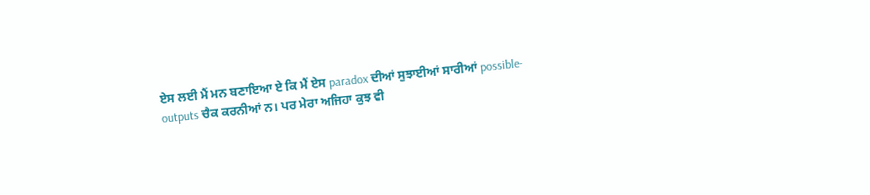ਏਸ ਲਈ ਮੈਂ ਮਨ ਬਣਾਇਆ ਏ ਕਿ ਮੈਂ ਏਸ paradox ਦੀਆਂ ਸੁਝਾਈਆਂ ਸਾਰੀਆਂ possible-outputs ਚੈਕ ਕਰਨੀਆਂ ਨ। ਪਰ ਮੇਰਾ ਅਜਿਹਾ ਕੁਝ ਵੀ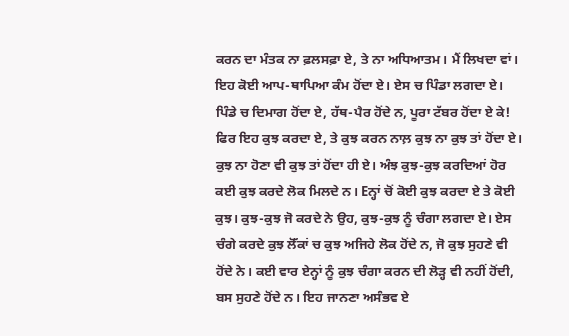ਕਰਨ ਦਾ ਮੰਤਕ ਨਾ ਫ਼ਲਸਫ਼ਾ ਏ, ਤੇ ਨਾ ਅਧਿਆਤਮ। ਮੈਂ ਲਿਖਦਾ ਵਾਂ। ਇਹ ਕੋਈ ਆਪ-ਥਾਪਿਆ ਕੰਮ ਹੋਂਦਾ ਏ। ਏਸ ਚ ਪਿੰਡਾ ਲਗਦਾ ਏ। ਪਿੰਡੇ ਚ ਦਿਮਾਗ ਹੋਂਦਾ ਏ, ਹੱਥ-ਪੈਰ ਹੋਂਦੇ ਨ, ਪੂਰਾ ਟੱਬਰ ਹੋਂਦਾ ਏ ਕੇ! ਫਿਰ ਇਹ ਕੁਝ ਕਰਦਾ ਏ, ਤੇ ਕੁਝ ਕਰਨ ਨਾਲ਼ ਕੁਝ ਨਾ ਕੁਝ ਤਾਂ ਹੋਂਦਾ ਏ। ਕੁਝ ਨਾ ਹੋਣਾ ਵੀ ਕੁਝ ਤਾਂ ਹੋਂਦਾ ਹੀ ਏ। ਅੰਝ ਕੁਝ-ਕੁਝ ਕਰਦਿਆਂ ਹੋਰ ਕਈ ਕੁਝ ਕਰਦੇ ਲੋਕ ਮਿਲਦੇ ਨ। Eਨ੍ਹਾਂ ਚੋਂ ਕੋਈ ਕੁਝ ਕਰਦਾ ਏ ਤੇ ਕੋਈ ਕੁਝ। ਕੁਝ-ਕੁਝ ਜੋ ਕਰਦੇ ਨੇ ਉਹ, ਕੁਝ-ਕੁਝ ਨੂੰ ਚੰਗਾ ਲਗਦਾ ਏ। ਏਸ ਚੰਗੇ ਕਰਦੇ ਕੁਝ ਲੋੱਕਾਂ ਚ ਕੁਝ ਅਜਿਹੇ ਲੋਕ ਹੋਂਦੇ ਨ, ਜੋ ਕੁਝ ਸੁਹਣੇ ਵੀ ਹੋਂਦੇ ਨੇ। ਕਈ ਵਾਰ ਏਨ੍ਹਾਂ ਨੂੰ ਕੁਝ ਚੰਗਾ ਕਰਨ ਦੀ ਲੋੜ੍ਹ ਵੀ ਨਹੀਂ ਹੋਂਦੀ, ਬਸ ਸੁਹਣੇ ਹੋਂਦੇ ਨ। ਇਹ ਜਾਨਣਾ ਅਸੰਭਵ ਏ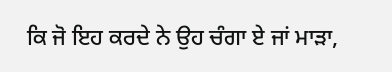ਕਿ ਜੋ ਇਹ ਕਰਦੇ ਨੇ ਉਹ ਚੰਗਾ ਏ ਜਾਂ ਮਾੜਾ,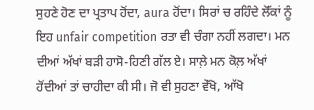ਸੁਹਣੇ ਹੋਣ ਦਾ ਪ੍ਰਤਾਪ ਹੋਂਦਾ, aura ਹੋਂਦਾ। ਸਿਰਾਂ ਚ ਰਹਿੰਦੇ ਲੋੱਕਾਂ ਨੂੰ ਇਹ unfair competition ਰਤਾ ਵੀ ਚੰਗਾ ਨਹੀਂ ਲਗਦਾ। ਮਨ ਦੀਆਂ ਅੱਖਾਂ ਬੜੀ ਹਾਸੋ-ਹਿਣੀ ਗੱਲ ਏ। ਸਾਲ਼ੇ ਮਨ ਕੋਲ਼ ਅੱਖਾਂ ਹੋਂਦੀਆਂ ਤਾਂ ਚਾਹੀਦਾ ਕੀ ਸੀ। ਜੋ ਵੀ ਸੁਹਣਾ ਵੇੱਖੋ, ਆੱਖੋ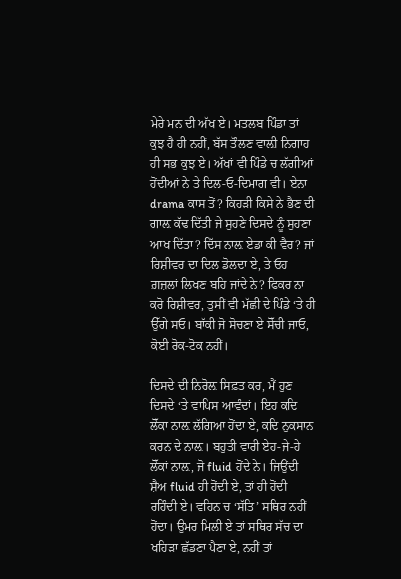ਮੇਰੇ ਮਨ ਦੀ ਅੱਖ ਏ। ਮਤਲਬ ਪਿੰਡਾ ਤਾਂ ਕੁਝ ਹੈ ਹੀ ਨਹੀਂ, ਬੱਸ ਤੌਲਣ ਵਾਲ਼ੀ ਨਿਗਾਹ ਹੀ ਸਭ ਕੁਝ ਏ। ਅੱਖਾਂ ਵੀ ਪਿੰਡੇ ਚ ਲੱਗੀਆਂ ਹੋਂਦੀਆਂ ਨੇ ਤੇ ਦਿਲ-ਓ-ਦਿਮਾਗ ਵੀ। ਏਨਾ drama ਕਾਸ ਤੋਂ? ਕਿਹੜੀ ਕਿਸੇ ਨੇ ਭੈਣ ਦੀ ਗਾਲ਼ ਕੱਢ ਦਿੱਤੀ ਜੇ ਸੁਹਣੇ ਦਿਸਦੇ ਨੂੰ ਸੁਹਣਾ ਆਖ ਦਿੱਤਾ? ਦਿੱਸ ਨਾਲ਼ ਏਡਾ ਕੀ ਵੈਰ? ਜਾਂ ਰਿਸ਼ੀਵਰ ਦਾ ਦਿਲ ਡੋਲਦਾ ਏ, ਤੇ ਓਹ ਗ਼ਜ਼ਲਾਂ ਲਿਖਣ ਬਹਿ ਜਾਂਦੇ ਨੇ? ਫਿਕਰ ਨਾ ਕਰੋ ਰਿਸ਼ੀਵਰ, ਤੁਸੀਂ ਵੀ ਮੱਛੀ ਦੇ ਪਿੰਡੇ ‘ਤੇ ਹੀ ਉੱਗੇ ਸਓ। ਬਾੱਕੀ ਜੋ ਸੋਚਣਾ ਏ ਸੋੱਚੀ ਜਾਓ, ਕੋਈ ਰੋਕ-ਟੋਕ ਨਹੀਂ।

ਦਿਸਦੇ ਦੀ ਨਿਰੋਲ਼ ਸਿਫ਼ਤ ਕਰ, ਮੈਂ ਹੁਣ ਦਿਸਦੇ ‘ਤੇ ਵਾਪਿਸ ਆਵੰਦਾਂ। ਇਹ ਕਦਿ ਲੋੱਕਾ ਨਾਲ਼ ਲੱਗਿਆ ਹੋਂਦਾ ਏ, ਕਦਿ ਨੁਕਸਾਨ ਕਰਨ ਦੇ ਨਾਲ਼। ਬਹੁਤੀ ਵਾਰੀ ਏਹ-ਜੇ-ਹੇ ਲੋੱਕਾਂ ਨਾਲ਼, ਜੋ fluid ਹੋਂਦੇ ਨੇ। ਜਿਉਂਦੀ ਸ਼ੈਅ fluid ਹੀ ਹੋਂਦੀ ਏ, ਤਾਂ ਹੀ ਹੋਂਦੀ ਰਹਿੰਦੀ ਏ। ਵਹਿਨ ਚ ‘ਸੱਤਿ’ ਸਥਿਰ ਨਹੀਂ ਹੋਂਦਾ। ਉਮਰ ਮਿਲੀ ਏ ਤਾਂ ਸਥਿਰ ਸੱਚ ਦਾ ਖਹਿੜਾ ਛੱਡਣਾ ਪੈਣਾ ਏ, ਨਹੀਂ ਤਾਂ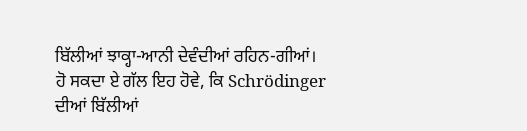ਬਿੱਲੀਆਂ ਝਾਕ੍ਹਾ-ਆਨੀ ਦੇਵੰਦੀਆਂ ਰਹਿਨ-ਗੀਆਂ। ਹੋ ਸਕਦਾ ਏ ਗੱਲ ਇਹ ਹੋਵੇ, ਕਿ Schrödinger ਦੀਆਂ ਬਿੱਲੀਆਂ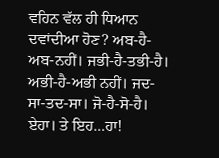ਵਹਿਨ ਵੱਲ ਹੀ ਧਿਆਨ ਦਵਾਂਦੀਆ ਹੋਣ? ਅਬ-ਹੈ-ਅਬ-ਨਹੀਂ। ਜਭੀ-ਹੈ-ਤਭੀ-ਹੈ। ਅਭੀ-ਹੈ-ਅਭੀ ਨਹੀਂ। ਜਦ-ਸਾ-ਤਦ-ਸਾ। ਜੋ-ਹੈ-ਸੋ-ਹੈ। ਏਹਾ। ਤੇ ਇਹ…ਹਾ!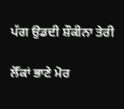ਪੱਗ ਉਡਦੀ ਸ਼ੌਕੀਨਾ ਤੇਰੀ

ਲੋੱਕਾਂ ਭਾਣੇ ਮੋਰ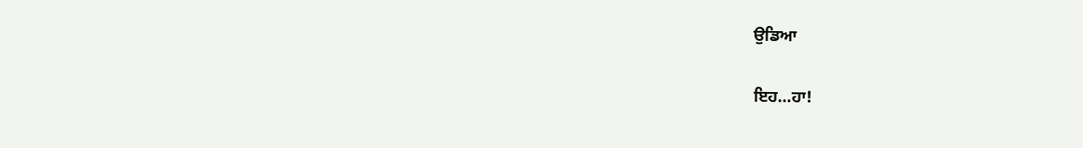ਉਡਿਆ

ਇਹ…ਹਾ!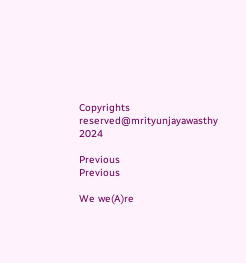Copyrights reserved@mrityunjayawasthy 2024

Previous
Previous

We we(A)re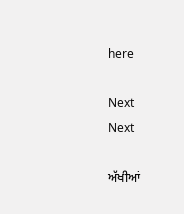here

Next
Next

ਅੱਖੀਆਂ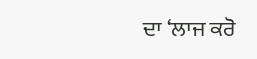ਦਾ ‘ਲਾਜ ਕਰੋ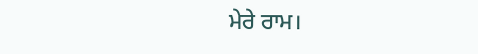ਮੇਰੇ ਰਾਮ।